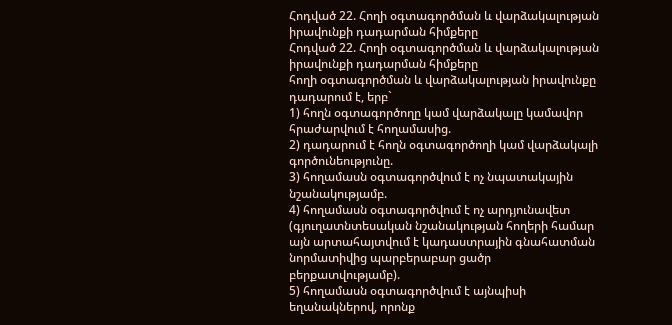Հոդված 22. Հողի օգտագործման և վարձակալության իրավունքի դադարման հիմքերը
Հոդված 22. Հողի օգտագործման և վարձակալության իրավունքի դադարման հիմքերը
հողի օգտագործման և վարձակալության իրավունքը դադարում է, երբ`
1) հողն օգտագործողը կամ վարձակալը կամավոր հրաժարվում է հողամասից.
2) դադարում է հողն օգտագործողի կամ վարձակալի գործունեությունը.
3) հողամասն օգտագործվում է ոչ նպատակային նշանակությամբ.
4) հողամասն օգտագործվում է ոչ արդյունավետ (գյուղատնտեսական նշանակության հողերի համար այն արտահայտվում է կադաստրային գնահատման նորմատիվից պարբերաբար ցածր բերքատվությամբ).
5) հողամասն օգտագործվում է այնպիսի եղանակներով, որոնք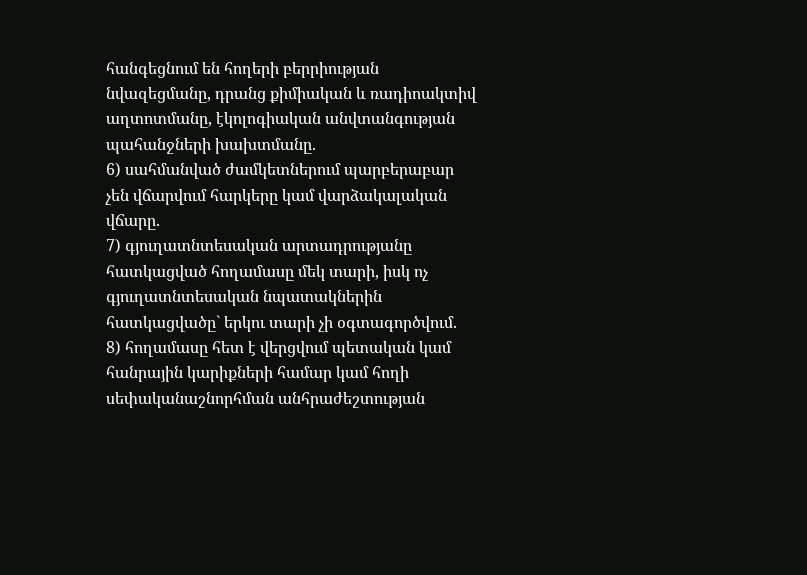հանգեցնում են հողերի բերրիության նվազեցմանը, դրանց քիմիական և ռադիոակտիվ աղտոտմանը, էկոլոգիական անվտանգության պահանջների խախտմանը.
6) սահմանված ժամկետներում պարբերաբար չեն վճարվում հարկերը կամ վարձակալական վճարը.
7) գյուղատնտեսական արտադրությանը հատկացված հողամասը մեկ տարի, իսկ ոչ գյուղատնտեսական նպատակներին հատկացվածը` երկու տարի չի օգտագործվում.
8) հողամասը հետ է վերցվում պետական կամ հանրային կարիքների համար կամ հողի սեփականաշնորհման անհրաժեշտության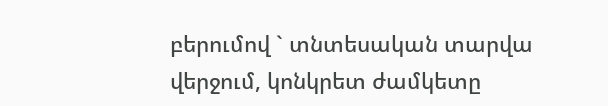բերումով ` տնտեսական տարվա վերջում, կոնկրետ ժամկետը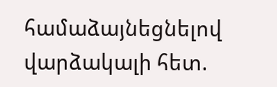համաձայնեցնելով վարձակալի հետ.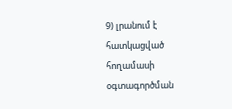9) լրանում է հատկացված հողամասի օգտագործման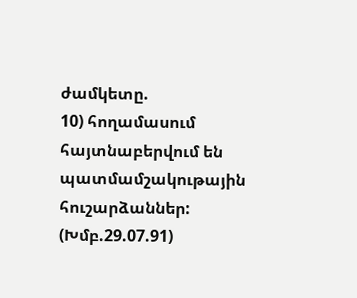ժամկետը.
10) հողամասում հայտնաբերվում են պատմամշակութային հուշարձաններ:
(Խմբ.29.07.91)